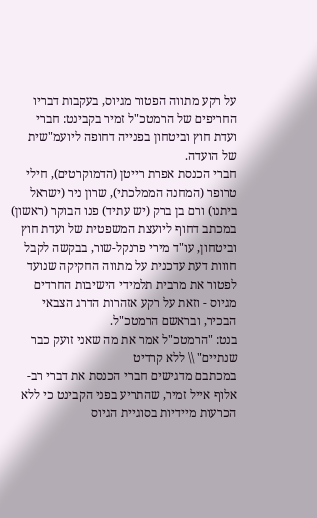על רקע מתווה הפטור מגיוס, בעקבות דבריו החריפים של הרמטכ"ל זמיר בקבינט: חברי ועדת חוץ וביטחון בפנייה דחופה ליועמ"שית של הועדה.
חברי הכנסת אפרת רייטן (הדמוקרטים), חילי טרופר (המחנה הממלכתי), שרון ניר (ישראל ביתנו) ורם בן ברק (יש עתיד) פנו הבוקר (ראשון) במכתב דחוף ליועצת המשפטית של ועדת חוץ וביטחון, עו"ד מירי פרנקל-שור, בבקשה לקבל חווות דעת עדכנית על מתווה החקיקה שנועד לפטור את מרבית תלמידי הישיבות החרדים מגיוס - וזאת על רקע אזהרות הדרג הצבאי הבכיר, ובראשם הרמטכ"ל.
בנט: "הרמטכ"ל אמר את מה שאני זועק כבר שנתיים" \\ ללא קרדיט
במכתבם מדגישים חברי הכנסת את דברי רב-אלוף אייל זמיר, שהתריע בפני הקבינט כי ללא הכרעות מיידיות בסוגיית הגיוס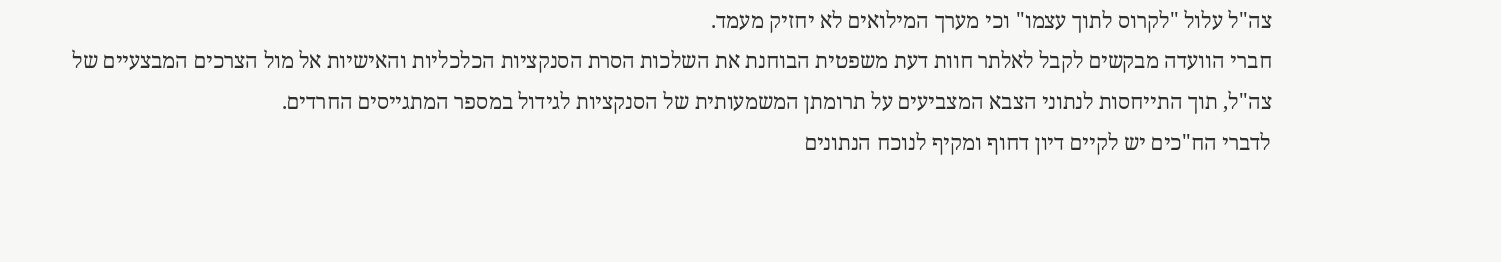צה"ל עלול "לקרוס לתוך עצמו" וכי מערך המילואים לא יחזיק מעמד.
חברי הוועדה מבקשים לקבל לאלתר חוות דעת משפטית הבוחנת את השלכות הסרת הסנקציות הכלכליות והאישיות אל מול הצרכים המבצעיים של צה"ל, תוך התייחסות לנתוני הצבא המצביעים על תרומתן המשמעותית של הסנקציות לגידול במספר המתגייסים החרדים.
לדברי הח"כים יש לקיים דיון דחוף ומקיף לנוכח הנתונים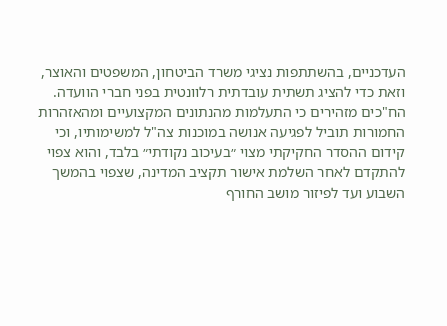העדכניים, בהשתתפות נציגי משרד הביטחון, המשפטים והאוצר, וזאת כדי להציג תשתית עובדתית רלוונטית בפני חברי הוועדה.
הח"כים מזהירים כי התעלמות מהנתונים המקצועיים ומהאזהרות החמורות תוביל לפגיעה אנושה במוכנות צה"ל למשימותיו, וכי קידום ההסדר החקיקתי מצוי ״בעיכוב נקודתי״ בלבד, והוא צפוי להתקדם לאחר השלמת אישור תקציב המדינה, שצפוי בהמשך השבוע ועד לפיזור מושב החורף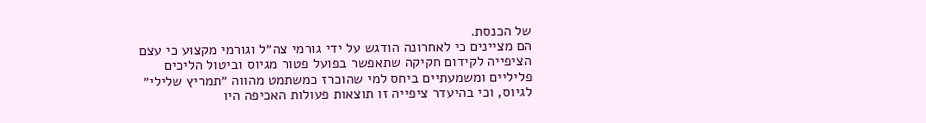של הכנסת.
הם מציינים כי לאחרונה הודגש על ידי גורמי צה״ל וגורמי מקצוע כי עצם הציפייה לקידום חקיקה שתאפשר בפועל פטור מגיוס וביטול הליכים פליליים ומשמעתיים ביחס למי שהוכרז כמשתמט מהווה ״תמריץ שלילי״ לגיוס, וכי בהיעדר ציפייה זו תוצאות פעולות האכיפה היו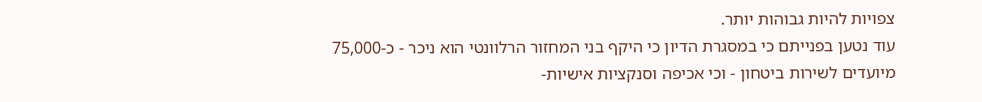צפויות להיות גבוהות יותר.
עוד נטען בפנייתם כי במסגרת הדיון כי היקף בני המחזור הרלוונטי הוא ניכר - כ-75,000 מיועדים לשירות ביטחון - וכי אכיפה וסנקציות אישיות-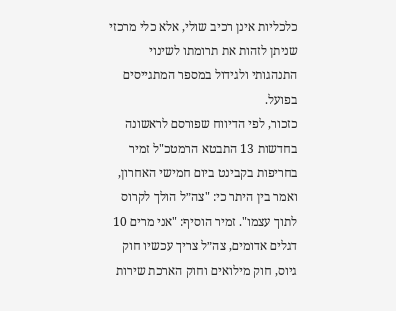כלכליות אינן רכיב שולי, אלא כלי מרכזי שניתן לזהות את תרומתו לשינוי התנהגותי ולגידול במספר המתגייסים בפועל.
כזכור, לפי הדיווח שפורסם לראשונה בחדשות 13 התבטא הרמטכ"ל זמיר בחריפות בקבינט ביום חמישי האחרון, ואמר בין היתר כי: "צה״ל הולך לקרוס לתוך עצמו". זמיר הוסיף: "אני מרים 10 דגלים אדומים, צה״ל צריך עכשיו חוק גיוס, חוק מילואים וחוק הארכת שירות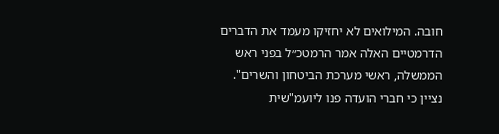חובה. המילואים לא יחזיקו מעמד את הדברים הדרמטיים האלה אמר הרמטכ״ל בפני ראש הממשלה, ראשי מערכת הביטחון והשרים".
נציין כי חברי הועדה פנו ליועמ"שית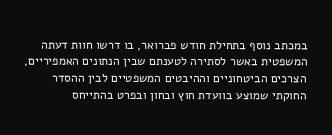במכתב נוסף בתחילת חודש פברואר, בו דרשו חוות דעתה המשפטית באשר לסתירה לטענתם שבין הנתונים האמפיריים, הצרכים הביטחוניים וההיבטים המשפטיים לבין ההסדר החוקתי שמוצע בוועדת חוץ ובחון ובפרט בהתייחס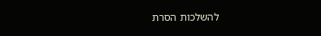להשלכות הסרת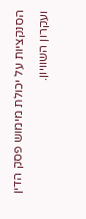הסנקציות על יכולת מימוש פסק הדין ועקרון השוויון.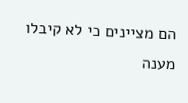הם מציינים כי לא קיבלו מענה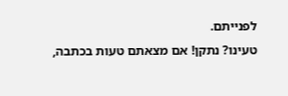לפנייתם.
טעינו? נתקן! אם מצאתם טעות בכתבה,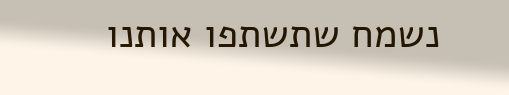נשמח שתשתפו אותנו